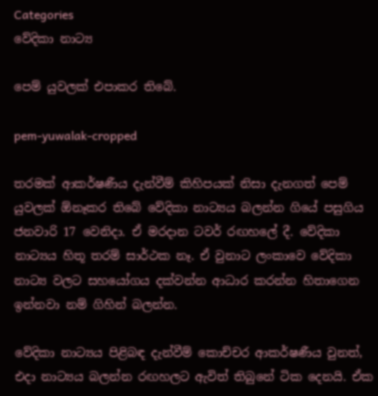Categories
වේදිකා නාට්‍ය

පෙම් යුවලක් එපාකර තිබේ.

pem-yuwalak-cropped

තරමක් ආකර්ෂණීය දැන්වීම් කිහිපයක් නිසා දැනගත් පෙම් යුවලක් ඕනෑකර තිබේ වේදිකා නාට්‍යය බලන්න ගියේ පසුගිය ජනවාරි 17 වෙනිදා. ඒ මරදාන ටවර් රඟහලේ දී. වේදිකා නාට්‍යය හිතූ තරම් සාර්ථක නෑ. ඒ වුනාට ලංකාවෙ වේදිකා නාට්‍ය වලට සහයෝගය දක්වන්න ආධාර කරන්න හිතාගෙන ඉන්නවා නම් ගිහින් බලන්න.

වේදිකා නාට්‍යය පිළිබඳ දැන්වීම් කොච්චර ආකර්ෂණීය වුනත්, එදා නාට්‍යය බලන්න රඟහලට ඇවිත් තිබුනේ ටික දෙනයි. ඒක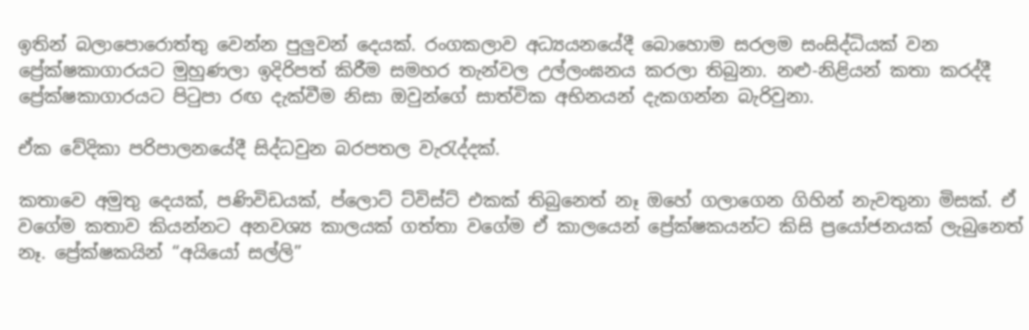ඉතින් බලාපොරොත්තු වෙන්න පුලුවන් දෙයක්. රංගකලාව අධ්‍යයනයේදී බොහොම සරලම සංසිද්ධියක් වන ප්‍රේක්ෂකාගාරයට මුහුණලා ඉදිරිපත් කිරීම සමහර තැන්වල උල්ලංඝනය කරලා තිබුනා. නළු-නිළියන් කතා කරද්දී ප්‍රේක්ෂකාගාරයට පිටුපා රඟ දැක්වීම නිසා ඔවුන්ගේ සාත්වික අභිනයන් දැකගන්න බැරිවුනා.

ඒක වේදිකා පරිපාලනයේදී සිද්ධවුන බරපතල වැරැද්දක්.

කතාවෙ අමුතු දෙයක්, පණිවිඩයක්, ප්ලොට් ට්විස්ට් එකක් තිබුනෙත් නෑ ඔහේ ගලාගෙන ගිහින් නැවතුනා මිසක්. ඒ වගේම කතාව කියන්නට අනවශ්‍ය කාලයක් ගත්තා වගේම ඒ කාලයෙන් ප්‍රේක්ෂකයන්ට කිසි ප්‍රයෝජනයක් ලැබුනෙත් නෑ. ප්‍රේක්ෂකයින් “අයියෝ සල්ලි”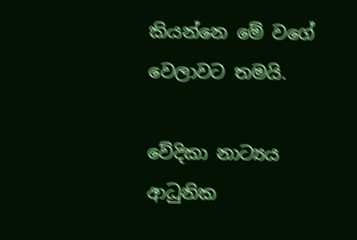කියන්නෙ මේ වගේ වෙලාවට තමයි.

වේදිකා නාට්‍යය ආධුනික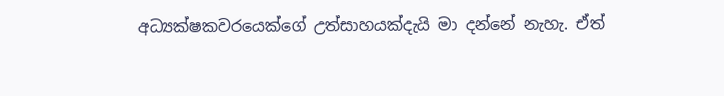අධ්‍යක්ෂකවරයෙක්ගේ උත්සාහයක්දැයි මා දන්නේ නැහැ. ඒත්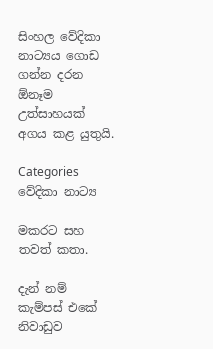සිංහල වේදිකා නාට්‍යය ගොඩ ගන්න දරන ඕනෑම උත්සාහයක් අගය කළ යුතුයි.

Categories
වේදිකා නාට්‍ය

මකරට සහ තවත් කතා.

දැන් නම් කැම්පස් එකේ නිවාඩුව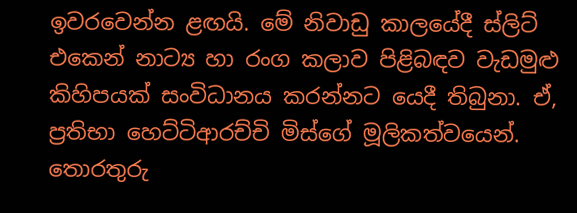ඉවරවෙන්න ළඟයි. මේ නිවාඩු කාලයේදී ස්ලිට් එකෙන් නාට්‍ය හා රංග කලාව පිළිබඳව වැඩමුළු කිහිපයක් සංවිධානය කරන්නට යෙදී තිබුනා. ඒ, ප්‍රතිභා හෙට්ටිආරච්චි මිස්ගේ මූලිකත්වයෙන්. තොරතුරු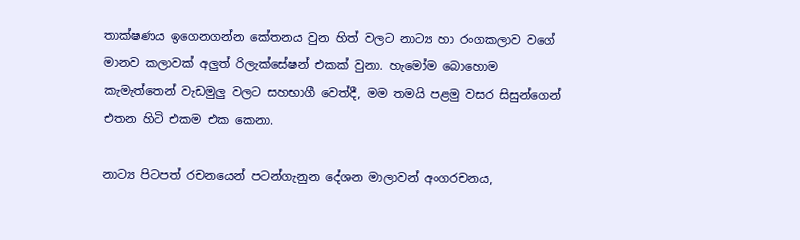තාක්ෂණය ඉගෙනගන්න කේතනය වුන හිත් වලට නාට්‍ය හා රංගකලාව වගේ මානව කලාවක් අලුත් රිලැක්සේෂන් එකක් වුනා. හැමෝම බොහොම කැමැත්තෙන් වැඩමුලු වලට සහභාගී වෙත්දී, මම තමයි පළමු වසර සිසුන්ගෙන් එතන හිටි එකම එක කෙනා.

නාට්‍ය පිටපත් රචනයෙන් පටන්ගැනුන දේශන මාලාවන් අංගරචනය,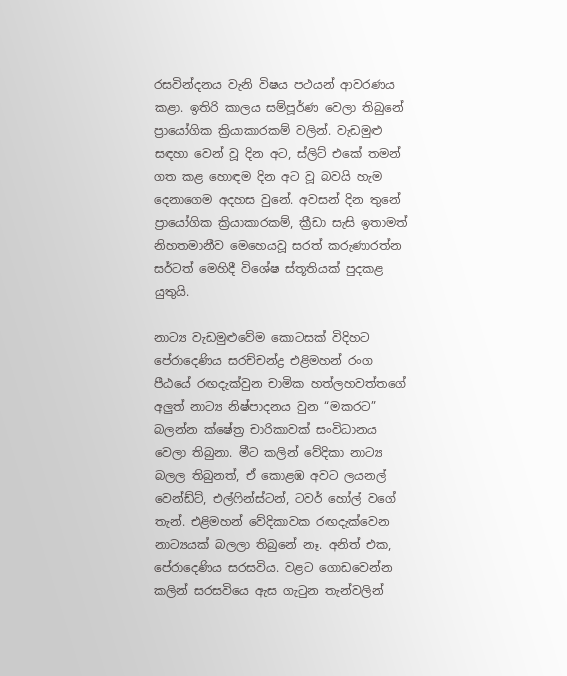රසවින්දනය වැනි විෂය පථයන් ආවරණය කළා. ඉතිරි කාලය සම්පූර්ණ වෙලා තිබුනේ ප්‍රායෝගික ක්‍රියාකාරකම් වලින්. වැඩමුළු සඳහා වෙන් වූ දින අට, ස්ලිට් එකේ තමන් ගත කළ හොඳම දින අට වූ බවයි හැම දෙනාගෙම අදහස වුනේ. අවසන් දින තුනේ ප්‍රායෝගික ක්‍රියාකාරකම්, ක්‍රීඩා සැසි ඉතාමත් නිහතමානීව මෙහෙයවූ සරත් කරුණාරත්න සර්ටත් මෙහිදී විශේෂ ස්තූතියක් පුදකළ යුතුයි.

නාට්‍ය වැඩමුළුවේම කොටසක් විදිහට පේරාදෙණිය සරච්චන්ද්‍ර එළිමහන් රංග පීඨයේ රඟදැක්වුන චාමික හත්ලහවත්තගේ අලුත් නාට්‍ය නිෂ්පාදනය වුන “මකරට” බලන්න ක්ෂේත්‍ර චාරිකාවක් සංවිධානය වෙලා තිබුනා. මීට කලින් වේදිකා නාට්‍ය බලල තිබුනත්, ඒ කොළඹ අවට ලයනල් වෙන්ඩ්ට්, එල්ෆින්ස්ටන්, ටවර් හෝල් වගේ තැන්. එළිමහන් වේදිකාවක රඟදැක්වෙන නාට්‍යයක් බලලා තිබුනේ නෑ. අනිත් එක, පේරාදෙණිය සරසවිය. වළට ගොඩවෙන්න කලින් සරසවියෙ ඇස ගැටුන තැන්වලින්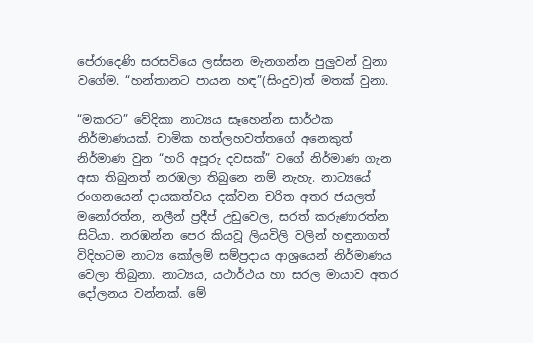පේරාදෙණි සරසවියෙ ලස්සන මැනගන්න පුලුවන් වුනා වගේම. “හන්තානට පායන හඳ”(සිංදුව)ත් මතක් වුනා.

“මකරට” වේදිකා නාට්‍යය සෑහෙන්න සාර්ථක නිර්මාණයක්. චාමික හත්ලහවත්තගේ අනෙකුත් නිර්මාණ වුන “හරි අපූරු දවසක්” වගේ නිර්මාණ ගැන අසා තිබුනත් නරඹලා තිබුනෙ නම් නැහැ. නාට්‍යයේ රංගනයෙන් දායකත්වය දක්වන චරිත අතර ජයලත් මනෝරත්න, නලීන් ප්‍රදීප් උඩුවෙල, සරත් කරුණාරත්න සිටියා. නරඹන්න පෙර කියවූ ලියවිලි වලින් හඳුනාගත් විදිහටම නාට්‍ය කෝලම් සම්ප්‍රදාය ආශ්‍රයෙන් නිර්මාණය වෙලා තිබුනා. නාට්‍යය, යථාර්ථය හා සරල මායාව අතර දෝලනය වන්නක්. මේ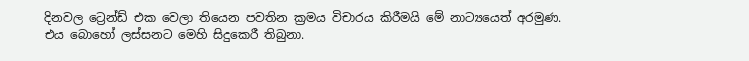දිනවල ට්‍රෙන්ඩ් එක වෙලා තියෙන පවතින ක්‍රමය විචාරය කිරීමයි මේ නාට්‍යයෙත් අරමුණ. එය බොහෝ ලස්සනට මෙහි සිදුකෙරී තිබුනා.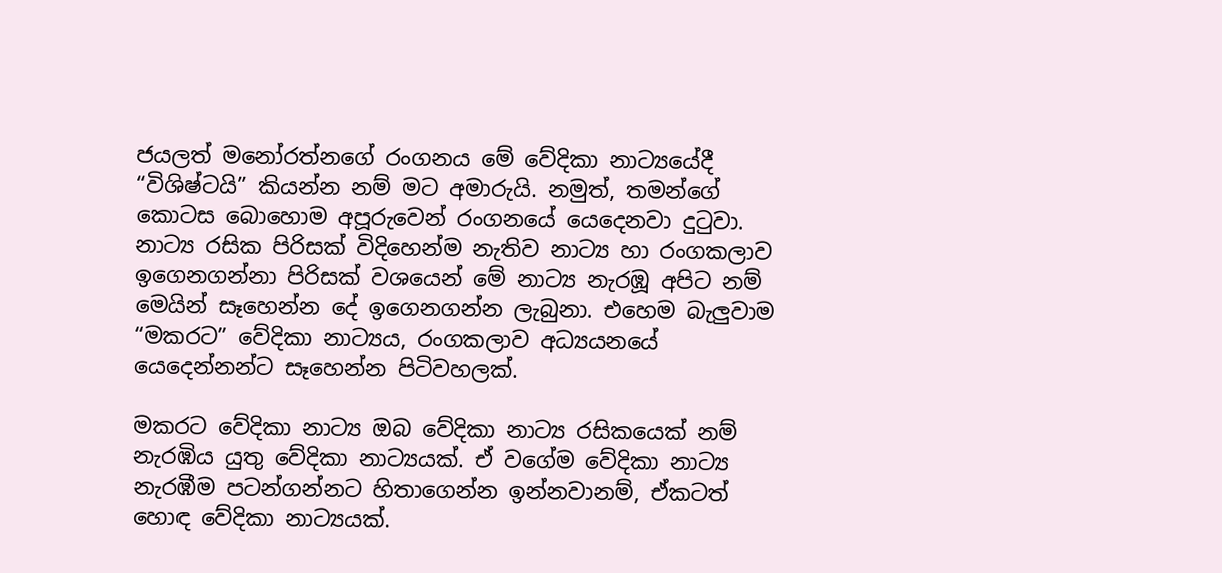ජයලත් මනෝරත්නගේ රංගනය මේ වේදිකා නාට්‍යයේදී “විශිෂ්ටයි” කියන්න නම් මට අමාරුයි. නමුත්, තමන්ගේ කොටස බොහොම අපූරුවෙන් රංගනයේ යෙදෙනවා දුටුවා. නාට්‍ය රසික පිරිසක් විදිහෙන්ම නැතිව නාට්‍ය හා රංගකලාව ඉගෙනගන්නා පිරිසක් වශයෙන් මේ නාට්‍ය නැරඹූ අපිට නම් මෙයින් සෑහෙන්න දේ ඉගෙනගන්න ලැබුනා. එහෙම බැලුවාම “මකරට” වේදිකා නාට්‍යය, රංගකලාව අධ්‍යයනයේ යෙදෙන්නන්ට සෑහෙන්න පිටිවහලක්.

මකරට වේදිකා නාට්‍ය ඔබ වේදිකා නාට්‍ය රසිකයෙක් නම් නැරඹිය යුතු වේදිකා නාට්‍යයක්. ඒ වගේම වේදිකා නාට්‍ය නැරඹීම පටන්ගන්නට හිතාගෙන්න ඉන්නවානම්, ඒකටත් හොඳ වේදිකා නාට්‍යයක්.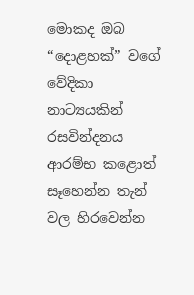මොකද ඔබ “දොළහක්” වගේ වේදිකා නාට්‍යයකින් රසවින්දනය ආරම්භ කළොත් සෑහෙන්න තැන් වල හිරවෙන්න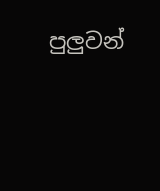පුලුවන්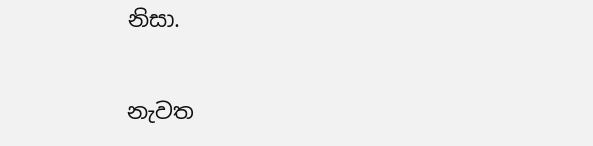නිසා.

නැවත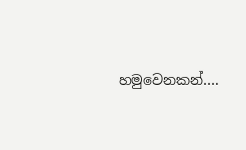හමුවෙනකන්….